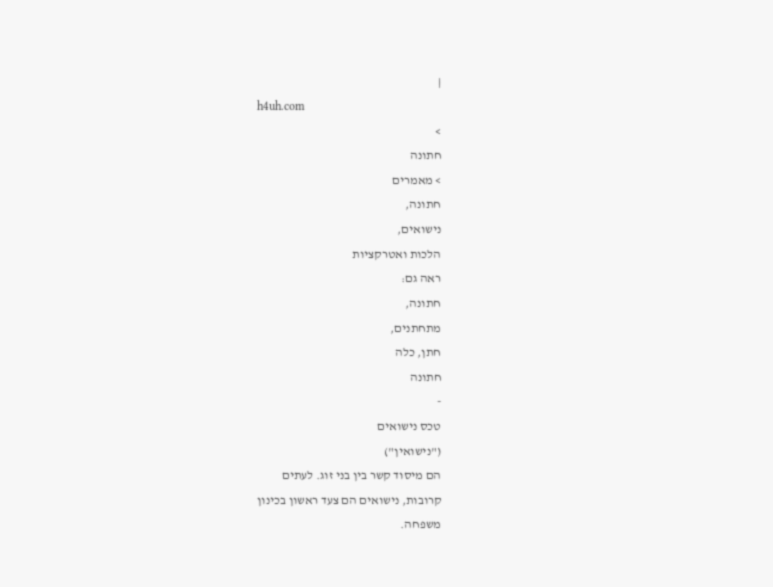|
h4uh.com
>
חתונה
> מאמרים
חתונה,
נישואים,
הלכות ואטרקציות
ראה גם:
חתונה,
מתחתנים,
חתן, כלה
חתונה
-
טכס נישואים
("נישואין")
הם מיסוד קשר בין בני זוג. לעתים
קרובות, נישואים הם צעד ראשון בכינון
משפחה.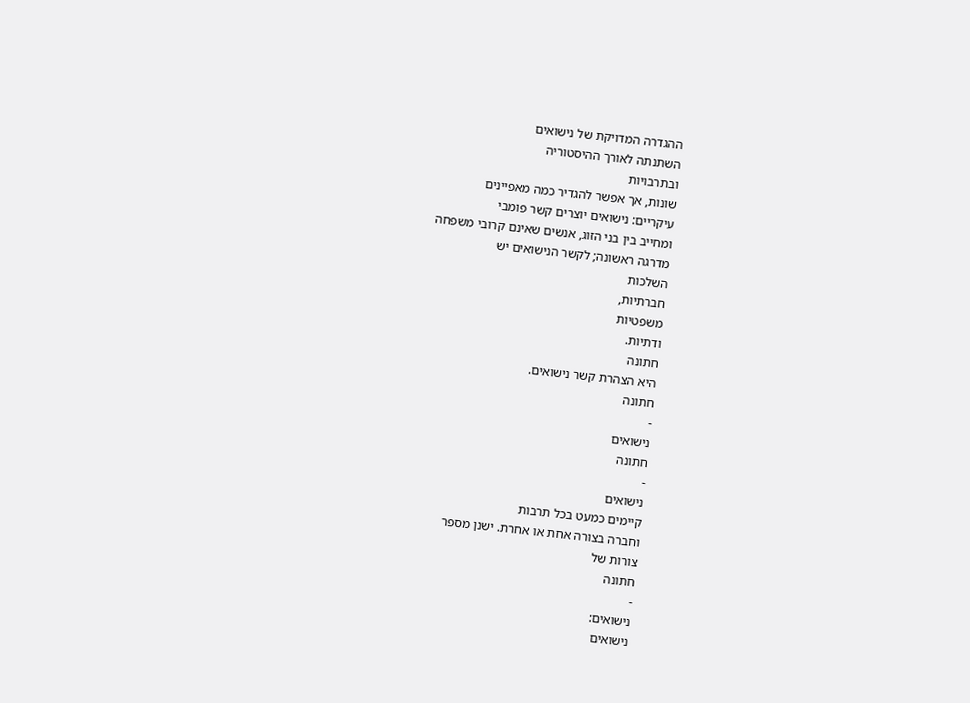ההגדרה המדויקת של נישואים
השתנתה לאורך ההיסטוריה
ובתרבויות
שונות, אך אפשר להגדיר כמה מאפיינים
עיקריים: נישואים יוצרים קשר פומבי
ומחייב בין בני הזוג, אנשים שאינם קרובי משפחה
מדרגה ראשונה; לקשר הנישואים יש
השלכות
חברתיות,
משפטיות
ודתיות.
חתונה
היא הצהרת קשר נישואים.
חתונה
-
נישואים
חתונה
-
נישואים
קיימים כמעט בכל תרבות
וחברה בצורה אחת או אחרת. ישנן מספר
צורות של
חתונה
-
נישואים:
נישואים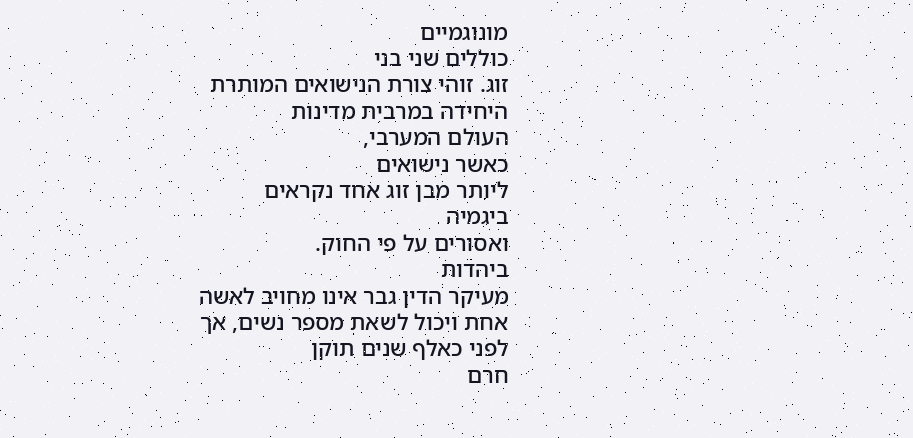מונוגמיים
כוללים שני בני
זוג. זוהי צורת הנישואים המותרת
היחידה במרבית מדינות
העולם המערבי,
כאשר נישואים
ליותר מבן זוג אחד נקראים
ביגמיה
ואסורים על פי החוק.
ביהדות
מעיקר הדין גבר אינו מחויב לאשה
אחת ויכול לשאת מספר נשים, אך
לפני כאלף שנים תוקן
חרם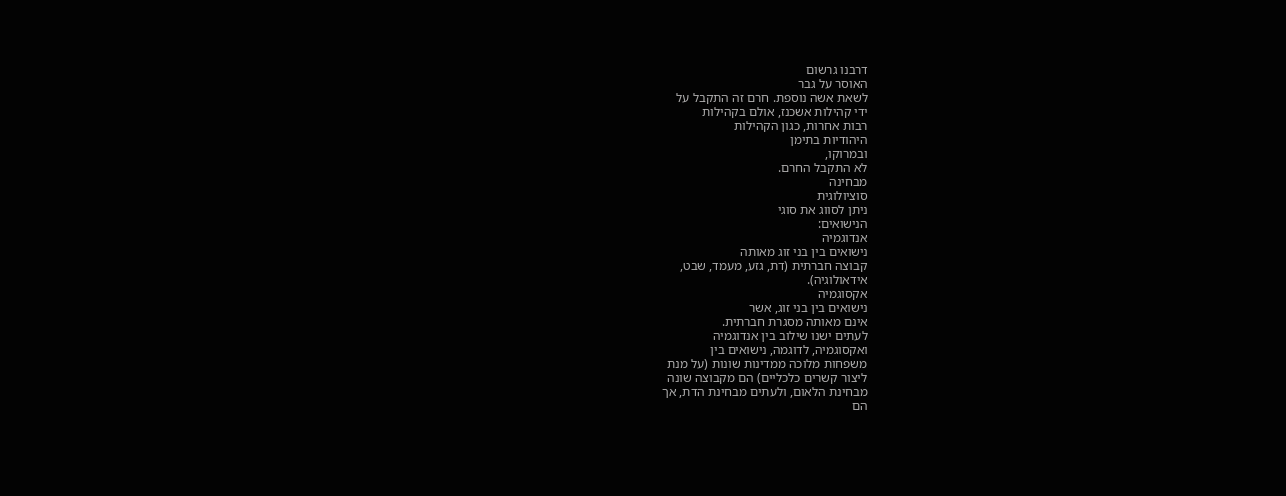דרבנו גרשום
האוסר על גבר
לשאת אשה נוספת. חרם זה התקבל על
ידי קהילות אשכנז, אולם בקהילות
רבות אחרות, כגון הקהילות
היהודיות בתימן
ובמרוקו,
לא התקבל החרם.
מבחינה
סוציולוגית
ניתן לסווג את סוגי
הנישואים:
אנדוגמיה
נישואים בין בני זוג מאותה
קבוצה חברתית (דת, גזע, מעמד, שבט,
אידאולוגיה).
אקסוגמיה
נישואים בין בני זוג, אשר
אינם מאותה מסגרת חברתית.
לעתים ישנו שילוב בין אנדוגמיה
ואקסוגמיה, לדוגמה, נישואים בין
משפחות מלוכה ממדינות שונות (על מנת
ליצור קשרים כלכליים) הם מקבוצה שונה
מבחינת הלאום, ולעתים מבחינת הדת, אך
הם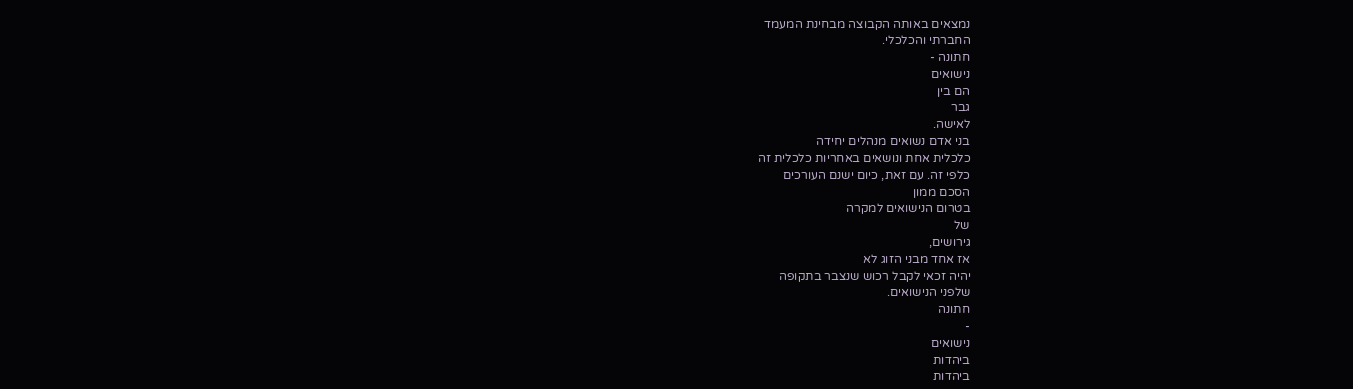נמצאים באותה הקבוצה מבחינת המעמד
החברתי והכלכלי.
חתונה -
נישואים
הם בין
גבר
לאישה.
בני אדם נשואים מנהלים יחידה
כלכלית אחת ונושאים באחריות כלכלית זה
כלפי זה. עם זאת, כיום ישנם העורכים
הסכם ממון
בטרום הנישואים למקרה
של
גירושים,
אז אחד מבני הזוג לא
יהיה זכאי לקבל רכוש שנצבר בתקופה
שלפני הנישואים.
חתונה
-
נישואים
ביהדות
ביהדות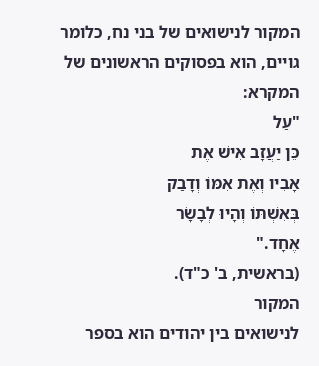המקור לנישואים של בני נח, כלומר
גויים, הוא בפסוקים הראשונים של
המקרא:
"עַל
כֵּן יַעֲזָב אִישׁ אֶת
אָבִיו וְאֶת אִמּוֹ וְדָבַק
בְּאִשְׁתּוֹ וְהָיוּ לְבָשָׂר
אֶחָד."
(בראשית, ב' כ"ד).
המקור
לנישואים בין יהודים הוא בספר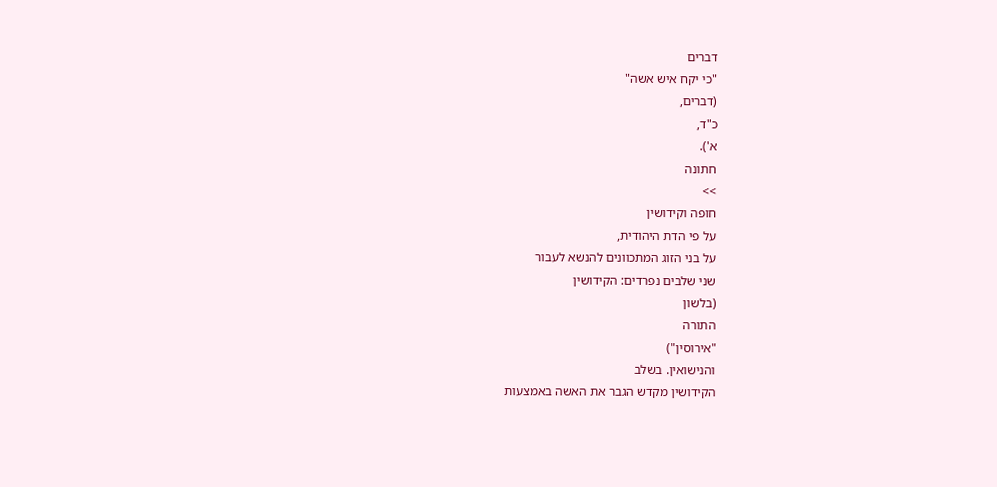דברים
"כי יקח איש אשה"
(דברים,
כ"ד,
א').
חתונה
>>
חופה וקידושין
על פי הדת היהודית,
על בני הזוג המתכוונים להנשא לעבור
שני שלבים נפרדים: הקידושין
(בלשון
התורה
"אירוסין")
והנישואין. בשלב
הקידושין מקדש הגבר את האשה באמצעות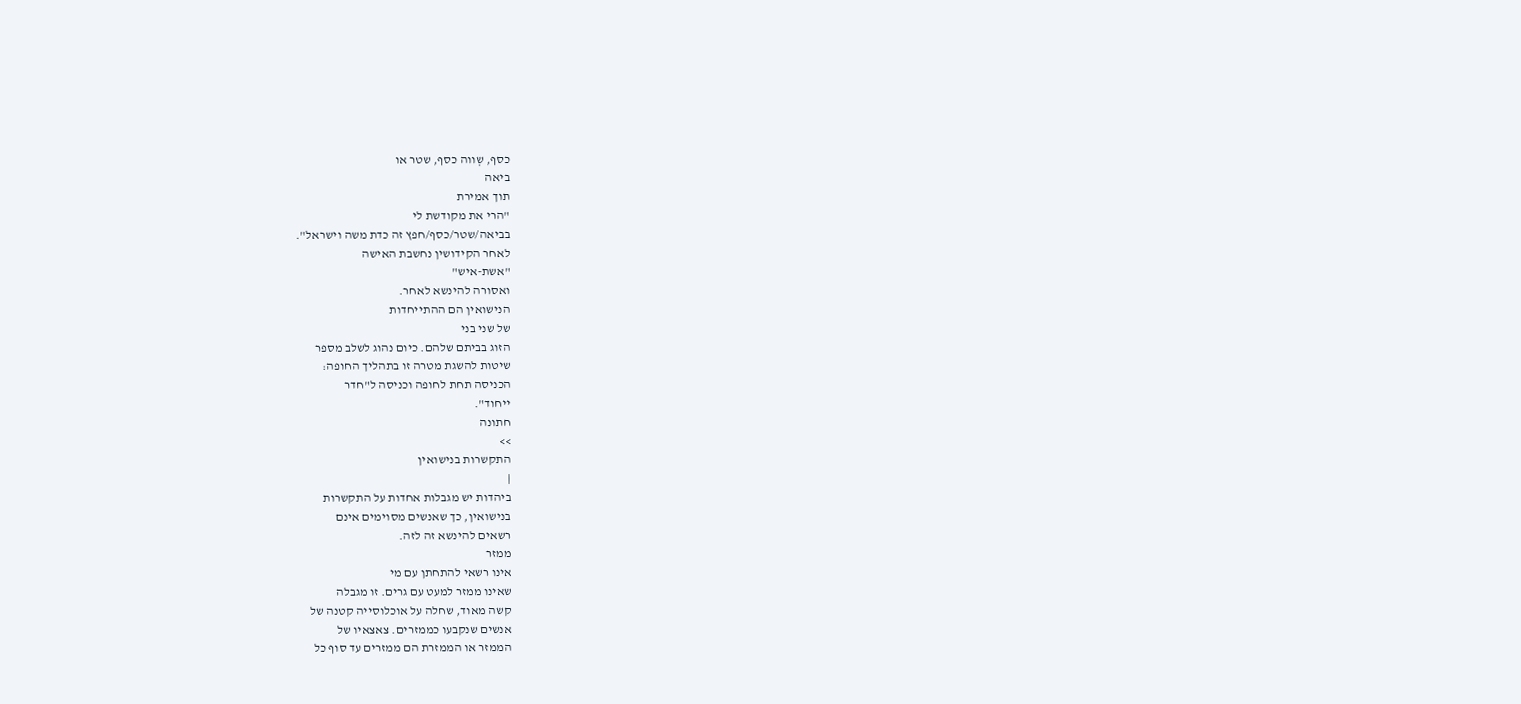כסף, שְווה כסף, שטר או
ביאה
תוך אמירת
"הרי את מקודשת לי
בביאה/שטר/כסף/חפץ זה כדת משה וישראל".
לאחר הקידושין נחשבת האישה
"אשת-איש"
ואסורה להינשא לאחר.
הנישואין הם ההתייחדות
של שני בני
הזוג בביתם שלהם. כיום נהוג לשלב מספר
שיטות להשגת מטרה זו בתהליך החופה:
הכניסה תחת לחופה וכניסה ל"חדר
ייחוד".
חתונה
>>
התקשרות בנישואין
|
ביהדות יש מגבלות אחדות על התקשרות
בנישואין, כך שאנשים מסוימים אינם
רשאים להינשא זה לזה.
ממזר
אינו רשאי להתחתן עם מי
שאינו ממזר למעט עם גרים. זו מגבלה
קשה מאוד, שחלה על אוכלוסייה קטנה של
אנשים שנקבעו כממזרים. צאצאיו של
הממזר או הממזרת הם ממזרים עד סוף כל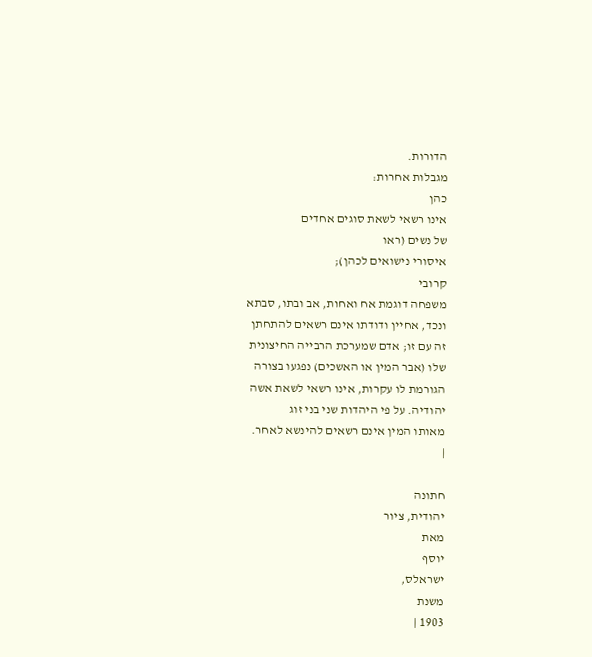הדורות.
מגבלות אחרות:
כהן
אינו רשאי לשאת סוגים אחדים
של נשים (ראו
איסורי נישואים לכהן);
קרובי
משפחה דוגמת אח ואחות, אב ובתו, סבתא
ונכד, אחיין ודודתו אינם רשאים להתחתן
זה עם זו; אדם שמערכת הרבייה החיצונית
שלו (אבר המין או האשכים) נפגעו בצורה
הגורמת לו עקרות, אינו רשאי לשאת אשה
יהודיה. על פי היהדות שני בני זוג
מאותו המין אינם רשאים להינשא לאחר.
|

חתונה
יהודית, ציור
מאת
יוסף
ישראלס,
משנת
1903 |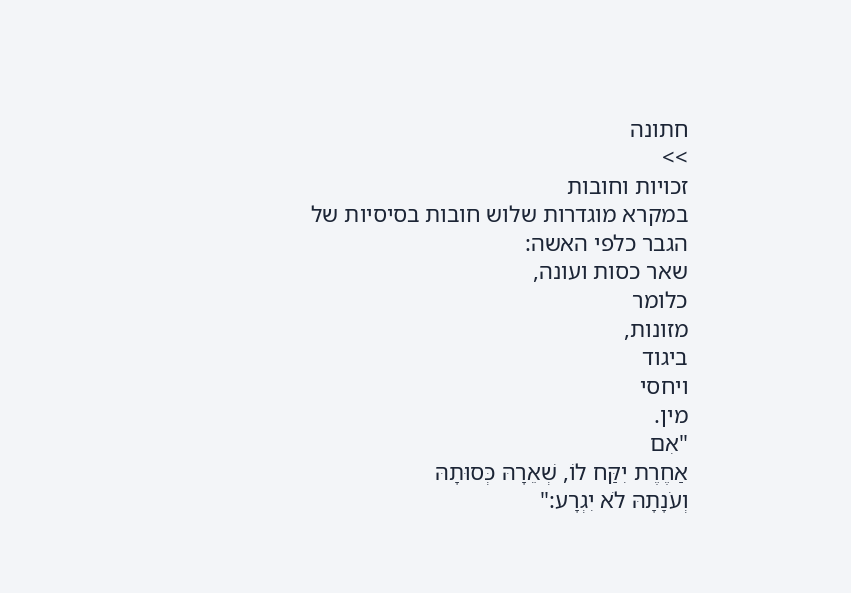חתונה
>>
זכויות וחובות
במקרא מוגדרות שלוש חובות בסיסיות של
הגבר כלפי האשה:
שאר כסות ועונה,
כלומר
מזונות,
ביגוד
ויחסי
מין.
"אִם
אַחֶרֶת יִקַּח לוֹ, שְׁאֵרָהּ כְּסוּתָהּ
וְעֹנָתָהּ לֹא יִגְרָע:"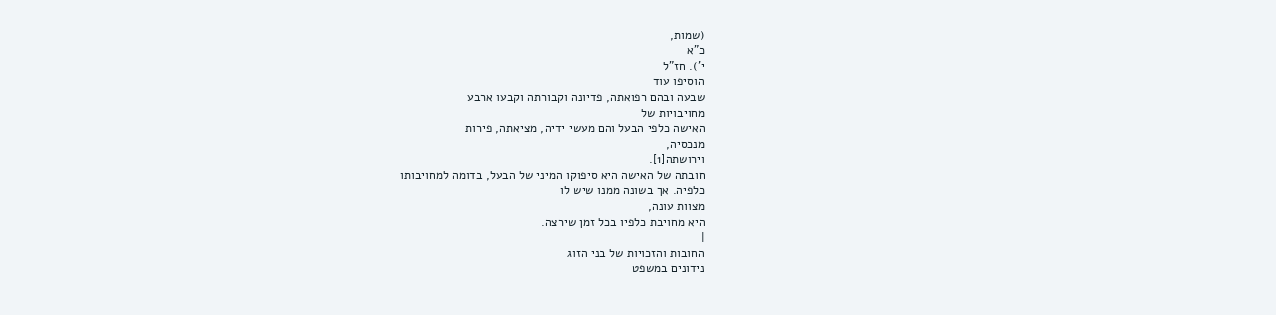(שמות,
כ"א
י'). חז"ל
הוסיפו עוד
שבעה ובהם רפואתה, פדיונה וקבורתה וקבעו ארבע
מחויבויות של
האישה כלפי הבעל והם מעשי ידיה, מציאתה, פירות
מנכסיה,
וירושתה[1].
חובתה של האישה היא סיפוקו המיני של הבעל, בדומה למחויבותו
כלפיה. אך בשונה ממנו שיש לו
מצוות עונה,
היא מחויבת כלפיו בכל זמן שירצה.
|
החובות והזכויות של בני הזוג
נידונים במשפט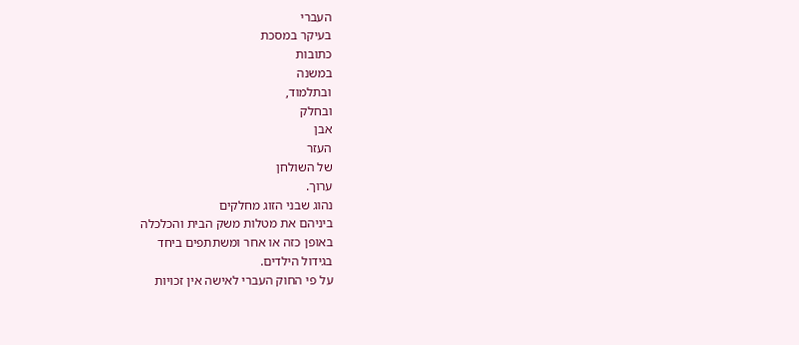העברי
בעיקר במסכת
כתובות
במשנה
ובתלמוד,
ובחלק
אבן
העזר
של השולחן
ערוך.
נהוג שבני הזוג מחלקים
ביניהם את מטלות משק הבית והכלכלה
באופן כזה או אחר ומשתתפים ביחד
בגידול הילדים.
על פי החוק העברי לאישה אין זכויות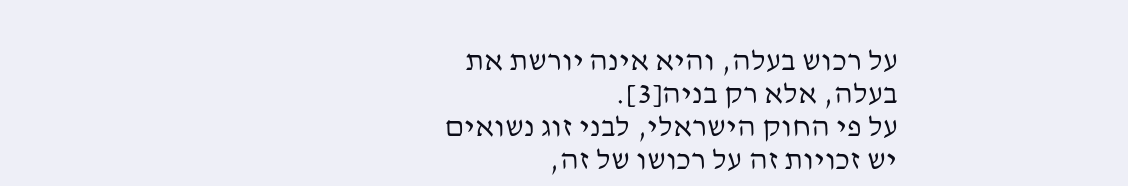על רכוש בעלה, והיא אינה יורשת את
בעלה, אלא רק בניה[3].
על פי החוק הישראלי, לבני זוג נשואים
יש זכויות זה על רכושו של זה,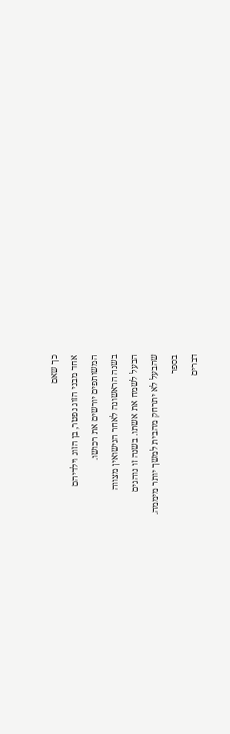כך שאם
אחד מבני הזוג נפטר, בן הזוג וילדיהם
המשותפים יורשים את רכושו.
בשנה הראשונה לאחר הנישואין מצווה
הבעל לשמח את אשתו. בשנה זו נוהגים
שהבעל לא יתרחק מהבית למשך יותר מיממה.
בספר
דברים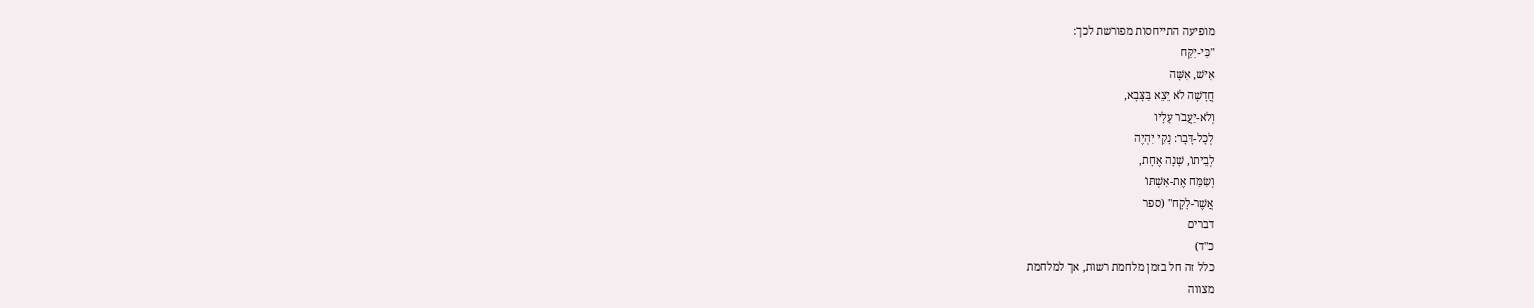מופיעה התייחסות מפורשת לכך:
"כִּי-יִקַּח
אִישׁ, אִשָּׁה
חֲדָשָׁה לֹא יֵצֵא בַּצָּבָא,
וְלֹא-יַעֲבֹר עָלָיו
לְכָל-דָּבָר: נָקִי יִהְיֶה
לְבֵיתוֹ, שָׁנָה אֶחָת,
וְשִׂמַּח אֶת-אִשְׁתּוֹ
אֲשֶׁר-לָקָח" (ספר
דברים
כ"ד)
כלל זה חל בזמן מלחמת רשות, אך למלחמת
מצווה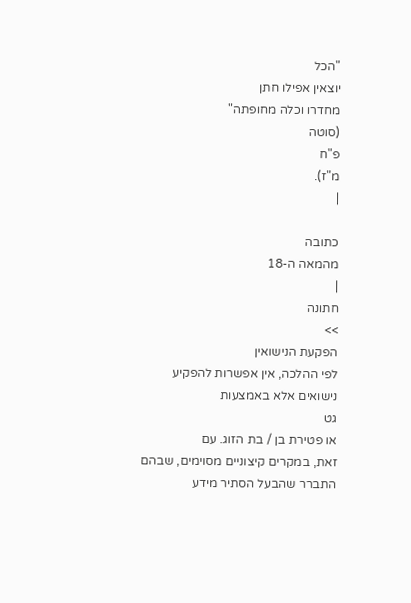"הכל
יוצאין אפילו חתן
מחדרו וכלה מחופתה"
(סוטה
פ"ח
מ"ז).
|

כתובה
מהמאה ה-18
|
חתונה
>>
הפקעת הנישואין
לפי ההלכה, אין אפשרות להפקיע
נישואים אלא באמצעות
גט
או פטירת בן / בת הזוג. עם
זאת, במקרים קיצוניים מסוימים, שבהם
התברר שהבעל הסתיר מידע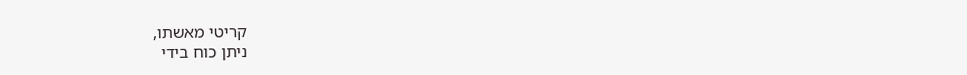קריטי מאשתו,
ניתן כוח בידי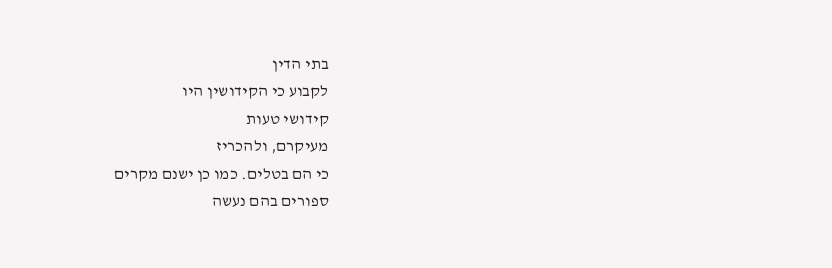בתי הדין
לקבוע כי הקידושין היו
קידושי טעות
מעיקרם, ולהכריז
כי הם בטלים. כמו כן ישנם מקרים
ספורים בהם נעשה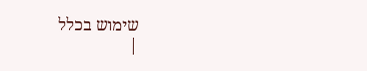שימוש בכלל
|